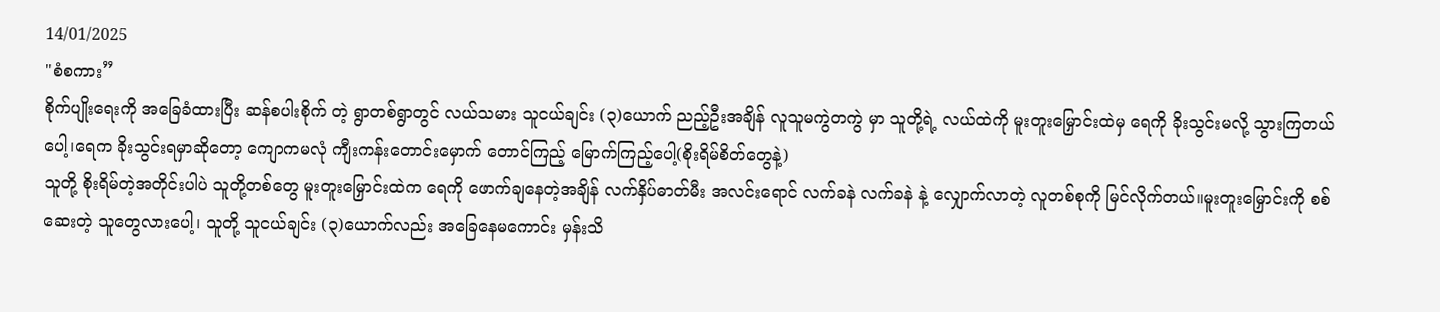14/01/2025
"စံစကား”
စိုက်ပျိုးရေးကို အခြေခံထားပြီး ဆန်စပါးစိုက် တဲ့ ရွာတစ်ရွာတွင် လယ်သမား သူငယ်ချင်း (၃)ယောက် ညည့်ဦးအချိန် လူသူမကွဲတကွဲ မှာ သူတို့ရဲ့ လယ်ထဲကို မူးတူးမြှောင်းထဲမှ ရေကို ခိုးသွင်းမလို့ သွားကြတယ်ပေါ့၊ရေက ခိုးသွင်းရမှာဆိုတော့ ကျောကမလုံ ကျီးကန်းတောင်းမှောက် တောင်ကြည့် မြောက်ကြည့်ပေါ့(စိုးရိမ်စိတ်တွေနဲ့)
သူတို့ စိုးရိမ်တဲ့အတိုင်းပါပဲ သူတို့တစ်တွေ မူးတူးမြှောင်းထဲက ရေကို ဖောက်ချနေတဲ့အချိန် လက်နှိပ်ဓာတ်မီး အလင်းရောင် လက်ခနဲ လက်ခနဲ နဲ့ လျှောက်လာတဲ့ လူတစ်စုကို မြင်လိုက်တယ်။မူးတူးမြှောင်းကို စစ်ဆေးတဲ့ သူတွေလားပေါ့၊ သူတို့ သူငယ်ချင်း (၃)ယောက်လည်း အခြေနေမကောင်း မှန်းသိ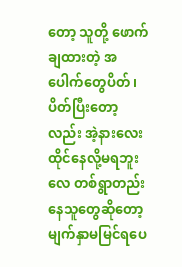တော့ သူတို့ ဖောက်ချထားတဲ့ အပေါက်တွေပိတ် ၊ ပိတ်ပြီးတော့လည်း အဲ့နားလေး ထိုင်နေလို့မရဘူးလေ တစ်ရွာတည်းနေသူတွေဆိုတော့ မျက်နှာမမြင်ရပေ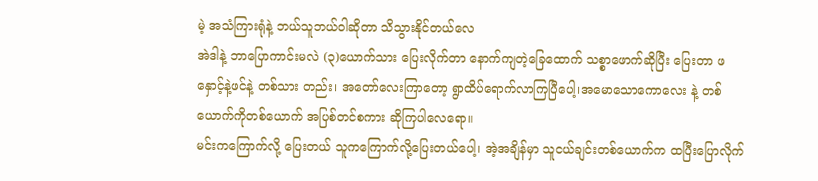မဲ့ အသံကြားရုံနဲ့ ဘယ်သူဘယ်ဝါဆိုတာ သိသွားနိုင်တယ်လေ
အဲဒါနဲ့ ဘာပြောကာင်းမလဲ (၃)ယောက်သား ပြေးလိုက်တာ နောက်ကျတဲ့ခြေထောက် သစ္စာဖောက်ဆိုပြီး ပြေးတာ ဖနှောင့်နဲ့ဖင်နဲ့ တစ်သား တည်း၊ အတော်လေးကြာတော့ ရွာထိပ်ရောက်လာကြပြီပေါ့၊အမောသောကောလေး နဲ့ တစ်ယောက်ကိုတစ်ယောက် အပြစ်တင်စကား ဆိုကြပါလေရော။
မင်းကကြောက်လို့ ပြေးတယ် သူကကြောက်လို့ပြေးတယ်ပေါ့၊ အဲ့အချိန်မှာ သူငယ်ချင်းတစ်ယောက်က ထပြီးပြောလိုက်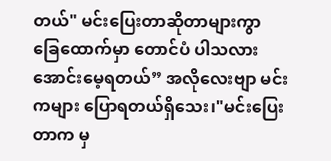တယ်" မင်းပြေးတာဆိုတာများကွာ
ခြေထောက်မှာ တောင်ပံ ပါသလား အောင်းမေ့ရတယ်” အလိုလေးဗျာ မင်းကများ ပြောရတယ်ရှိသေး၊"မင်းပြေးတာက မှ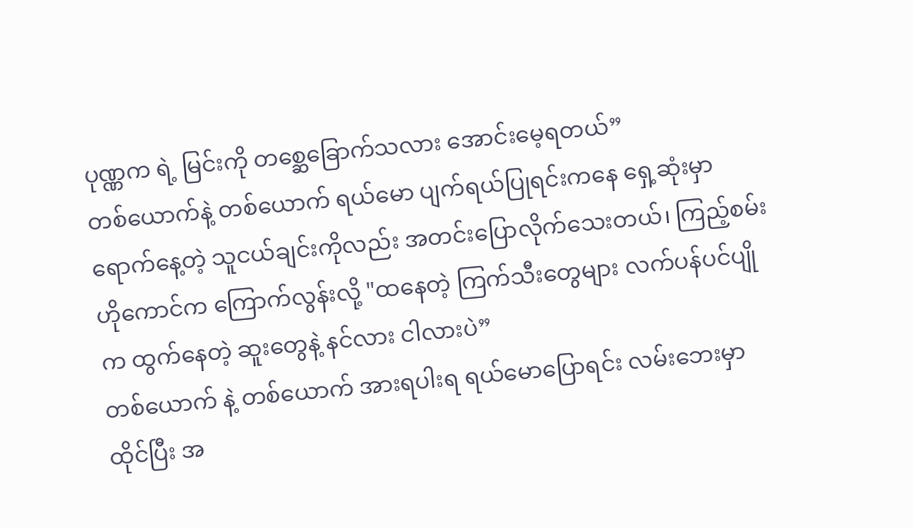ပုဏ္ဏက ရဲ့ မြင်းကို တစ္ဆေခြောက်သလား အောင်းမေ့ရတယ်”
တစ်ယောက်နဲ့ တစ်ယောက် ရယ်မော ပျက်ရယ်ပြုရင်းကနေ ရှေ့ဆုံးမှာ ရောက်နေ့တဲ့ သူငယ်ချင်းကိုလည်း အတင်းပြောလိုက်သေးတယ်၊ ကြည့်စမ်း ဟိုကောင်က ကြောက်လွန်းလို့ "ထနေတဲ့ ကြက်သီးတွေများ လက်ပန်ပင်ပျိုက ထွက်နေတဲ့ ဆူးတွေနဲ့ နင်လား ငါလားပဲ”
တစ်ယောက် နဲ့ တစ်ယောက် အားရပါးရ ရယ်မောပြောရင်း လမ်းဘေးမှာ ထိုင်ပြီး အ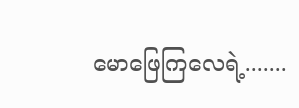မောဖြေကြလေရဲ့.......